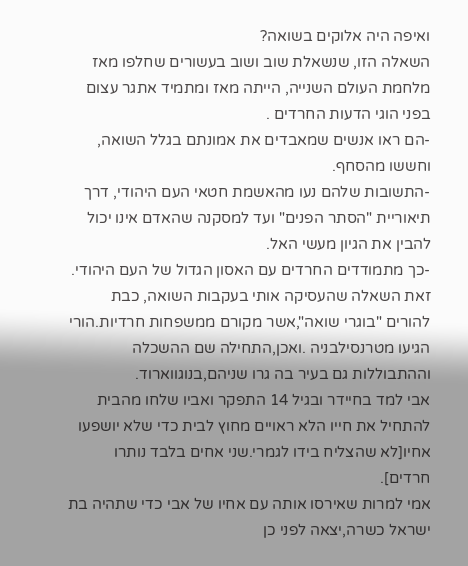ואיפה היה אלוקים בשואה?
השאלה הזו, שנשאלת שוב ושוב בעשורים שחלפו מאז מלחמת העולם השנייה, הייתה מאז ומתמיד אתגר עצום בפני הוגי הדעות החרדים .
-הם ראו אנשים שמאבדים את אמונתם בגלל השואה, וחששו מהסחף.
-התשובות שלהם נעו מהאשמת חטאי העם היהודי, דרך תיאוריית "הסתר הפנים" ועד למסקנה שהאדם אינו יכול להבין את הגיון מעשי האל.
-כך מתמודדים החרדים עם האסון הגדול של העם היהודי.
זאת השאלה שהעסיקה אותי בעקבות השואה, כבת להורים "בוגרי שואה",אשר מקורם ממשפחות חרדיות.הורי הגיעו מטרנסילבניה .ואכן,התחילה שם ההשכלה וההתבוללות גם בעיר בה גרו שניהם,בנוגווארוד.
אבי למד בחיידר ובגיל 14 התפקר ואביו שלחו מהבית להתחיל את חייו הלא ראויים מחוץ לבית כדי שלא יושפעו אחיו[לא שהצליח בידו לגמרי.שני אחים בלבד נותרו חרדים].
אמי למרות שאירסו אותה עם אחיו של אבי כדי שתהיה בת ישראל כשרה,יצאה לפני כן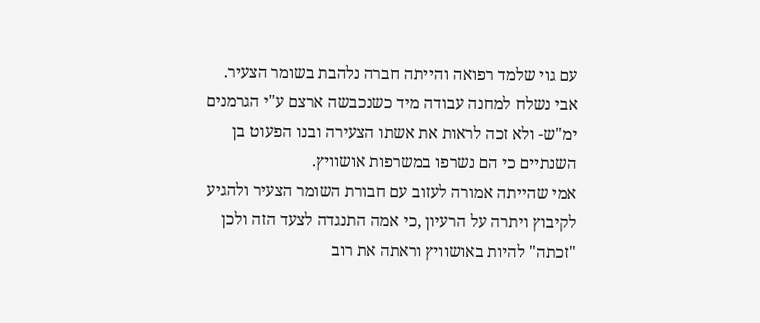עם גוי שלמד רפואה והייתה חברה נלהבת בשומר הצעיר.
אבי נשלח למחנה עבודה מיד כשנכבשה ארצם ע"י הגרמנים ימ"ש- ולא זכה לראות את אשתו הצעירה ובנו הפעוט בן השנתיים כי הם נשרפו במשרפות אושוויץ.
אמי שהייתה אמורה לעזוב עם חבורת השומר הצעיר ולהגיע לקיבוץ ויתרה על הרעיון ,כי אמה התנגדה לצעד הזה ולכן "זכתה" להיות באושוויץ וראתה את רוב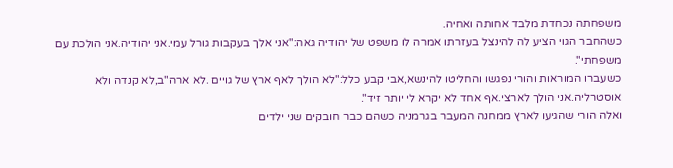משפחתה נכחדת מלבד אחותה ואחיה.
כשהחבר הגוי הציע לה להינצל בעזרתו אמרה לו משפט של יהודיה גאה:"אני אלך בעקבות גורל עמי.אני יהודיה.אני הולכת עם משפחתי".
כשעברו המוראות והורי נפגשו והחליטו להינשא,אבי קבע כלל:"לא הולך לאף ארץ של גויים .לא ארה"ב,לא קנדה ולא אוסטרליה.אני הולך לארצי.אף אחד לא יקרא לי יותר זיד".
ואלה הורי שהגיעו לארץ ממחנה המעבר בגרמניה כשהם כבר חובקים שני ילדים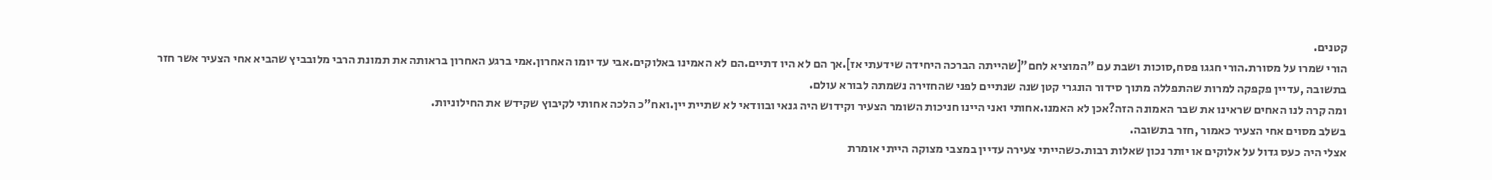קטנים.
הורי שמרו על מסורת.הורי חגגו פסח,סוכות ושבת עם "המוציא לחם"[שהייתה הברכה היחידה שידעתי אז].אך הם לא היו דתיים.הם לא האמינו באלוקים.אבי עד יומו האחרון.אמי ברגע האחרון בראותה את תמונת הרבי מלובביץ שהביא אחי הצעיר אשר חזר בתשובה ,עדיין פקפקה למרות שהתפללה מתוך סידור הונגרי קטן שנה שנתיים לפני שהחזירה נשמתה לבורא עולם.
ומה קרה לנו האחים שראינו את שבר האמונה הזה?אכן לא האמנו.אחותי ואני היינו חניכות השומר הצעיר וקידוש היה גנאי ובוודאי לא שתיית יין.ואח"כ הלכה אחותי לקיבוץ שקידש את החילוניות.
בשלב מסוים אחי הצעיר כאמור ,חזר בתשובה.
אצלי היה כעס גדול על אלוקים או יותר נכון שאלות רבות.כשהייתי צעירה עדיין במצבי מצוקה הייתי אומרת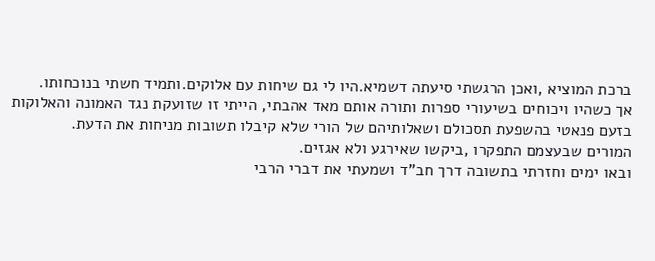ברכת המוציא ,ואכן הרגשתי סיעתה דשמיא.היו לי גם שיחות עם אלוקים.ותמיד חשתי בנוכחותו.
אך כשהיו ויכוחים בשיעורי ספרות ותורה אותם מאד אהבתי, הייתי זו שזועקת נגד האמונה והאלוקות בזעם פנאטי בהשפעת תסכולם ושאלותיהם של הורי שלא קיבלו תשובות מניחות את הדעת.
המורים שבעצמם התפקרו ,ביקשו שאירגע ולא אגזים.
ובאו ימים וחזרתי בתשובה דרך חב"ד ושמעתי את דברי הרבי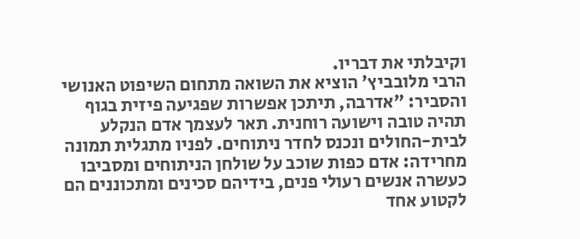וקיבלתי את דבריו.
הרבי מלובביץ' הוציא את השואה מתחום השיפוט האנושי והסביר: "אדרבה, תיתכן אפשרות שפגיעה פיזית בגוף תהיה טובה וישועה רוחנית. תאר לעצמך אדם הנקלע לבית-החולים ונכנס לחדר ניתוחים. לפניו מתגלית תמונה מחרידה: אדם כפות שוכב על שולחן הניתוחים ומסביבו כעשרה אנשים רעולי פנים, בידיהם סכינים ומתכוננים הם לקטוע אחד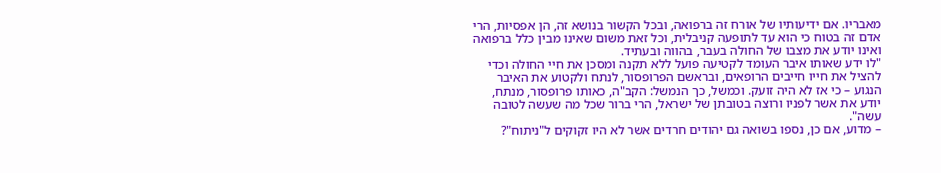מאבריו. אם ידיעותיו של אורח זה ברפואה, ובכל הקשור בנושא זה, הן אפסיות, הרי אדם זה בטוח כי הוא עד לתופעה קניבלית, וכל זאת משום שאינו מבין כלל ברפואה ואינו יודע את מצבו של החולה בעבר, בהווה ובעתיד.
"לו ידע שאותו איבר העומד לקטיעה פועל ללא תקנה ומסכן את חיי החולה וכדי להציל את חייו חייבים הרופאים, ובראשם הפרופסור, לנתח ולקטוע את האיבר הנגוע – כי אז לא היה זועק. וכמשל, כך הנמשל: הקב"ה, כאותו פרופסור, מנתח, יודע את אשר לפניו ורוצה בטובתן של ישראל, הרי ברור שכל מה שעשה לטובה עשה".
– מדוע, אם כן, נספו בשואה גם יהודים חרדים אשר לא היו זקוקים ל"ניתוח"?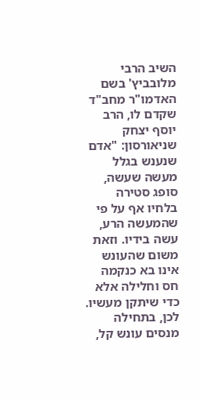השיב הרבי מלובביץ' בשם האדמו"ר מחב"ד שקדם לו, הרב יוסף יצחק שניאורסון: "אדם שנענש בגלל מעשה שעשה, סופג סטירה בלחיו אף על פי שהמעשה הרע, עשה בידיו. וזאת משום שהעונש אינו בא כנקמה חס וחלילה אלא כדי שיתקן מעשיו. לכן, בתחילה מנסים עונש קל,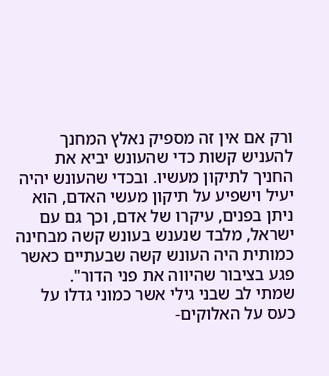ורק אם אין זה מספיק נאלץ המחנך להעניש קשות כדי שהעונש יביא את החניך לתיקון מעשיו. ובכדי שהעונש יהיה יעיל וישפיע על תיקון מעשי האדם, הוא ניתן בפנים, עיקרו של אדם, וכך גם עם ישראל, מלבד שנענש בעונש קשה מבחינה כמותית היה העונש קשה שבעתיים כאשר פגע בציבור שהיווה את פני הדור".
שמתי לב שבני גילי אשר כמוני גדלו על כעס על האלוקים-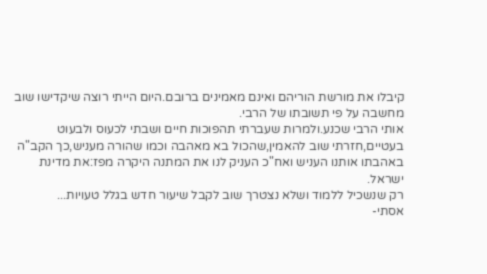קיבלו את מורשת הוריהם ואינם מאמינים ברובם.היום הייתי רוצה שיקדישו שוב מחשבה על פי תשובתו של הרבי.
אותי הרבי שכנע.ולמרות שעברתי תהפוכות חיים ושבתי לכעוס ולבעוט בעטיים,חזרתי שוב להאמין,שהכול בא מאהבה וכמו שהורה מעניש,כך הקב"ה באהבתו אותנו העניש ואח"כ העניק לנו את המתנה היקרה מפז:את מדינת ישראל.
רק שנשכיל ללמוד ושלא נצטרך שוב לקבל שיעור חדש בגלל טעויות...
אסתי-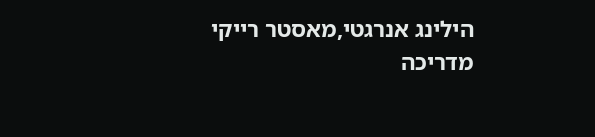הילינג אנרגטי,מאסטר רייקי מדריכה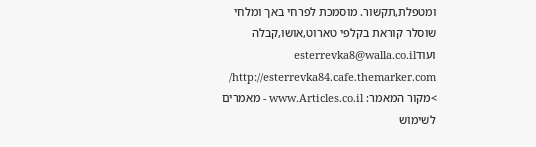ומטפלת,תקשור. מוסמכת לפרחי באך ומלחי שוסלר קוראת בקלפי טארוט,אושו,קבלה ועודesterrevka8@walla.co.il http://esterrevka84.cafe.themarker.com/
>מקור המאמר: www.Articles.co.il - מאמרים לשימוש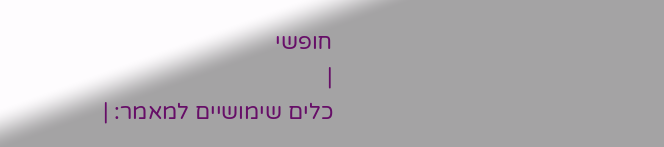חופשי
|
כלים שימושיים למאמר: |